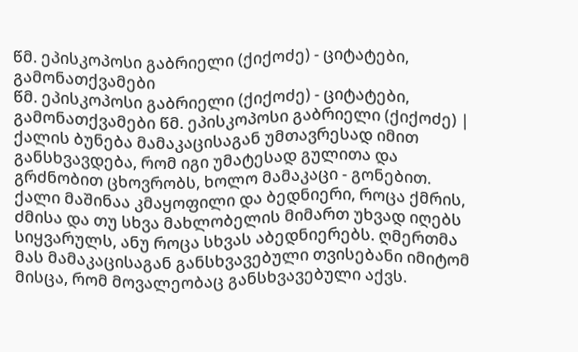წმ. ეპისკოპოსი გაბრიელი (ქიქოძე) - ციტატები, გამონათქვამები
წმ. ეპისკოპოსი გაბრიელი (ქიქოძე) - ციტატები, გამონათქვამები წმ. ეპისკოპოსი გაბრიელი (ქიქოძე) |
ქალის ბუნება მამაკაცისაგან უმთავრესად იმით განსხვავდება, რომ იგი უმატესად გულითა და გრძნობით ცხოვრობს, ხოლო მამაკაცი - გონებით. ქალი მაშინაა კმაყოფილი და ბედნიერი, როცა ქმრის, ძმისა და თუ სხვა მახლობელის მიმართ უხვად იღებს სიყვარულს, ანუ როცა სხვას აბედნიერებს. ღმერთმა მას მამაკაცისაგან განსხვავებული თვისებანი იმიტომ მისცა, რომ მოვალეობაც განსხვავებული აქვს.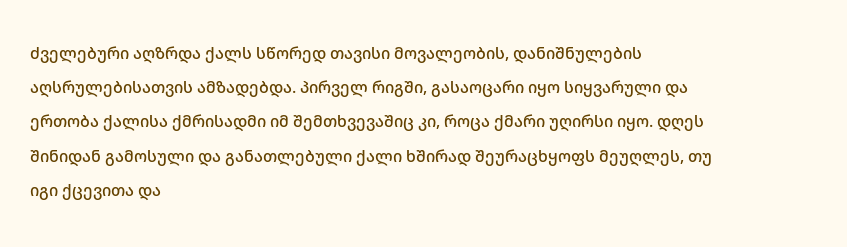ძველებური აღზრდა ქალს სწორედ თავისი მოვალეობის, დანიშნულების აღსრულებისათვის ამზადებდა. პირველ რიგში, გასაოცარი იყო სიყვარული და ერთობა ქალისა ქმრისადმი იმ შემთხვევაშიც კი, როცა ქმარი უღირსი იყო. დღეს შინიდან გამოსული და განათლებული ქალი ხშირად შეურაცხყოფს მეუღლეს, თუ იგი ქცევითა და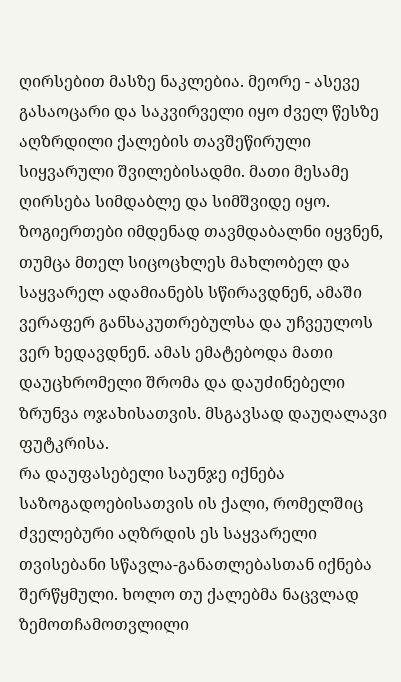ღირსებით მასზე ნაკლებია. მეორე - ასევე გასაოცარი და საკვირველი იყო ძველ წესზე აღზრდილი ქალების თავშეწირული სიყვარული შვილებისადმი. მათი მესამე ღირსება სიმდაბლე და სიმშვიდე იყო. ზოგიერთები იმდენად თავმდაბალნი იყვნენ, თუმცა მთელ სიცოცხლეს მახლობელ და საყვარელ ადამიანებს სწირავდნენ, ამაში ვერაფერ განსაკუთრებულსა და უჩვეულოს ვერ ხედავდნენ. ამას ემატებოდა მათი დაუცხრომელი შრომა და დაუძინებელი ზრუნვა ოჯახისათვის. მსგავსად დაუღალავი ფუტკრისა.
რა დაუფასებელი საუნჯე იქნება საზოგადოებისათვის ის ქალი, რომელშიც ძველებური აღზრდის ეს საყვარელი თვისებანი სწავლა-განათლებასთან იქნება შერწყმული. ხოლო თუ ქალებმა ნაცვლად ზემოთჩამოთვლილი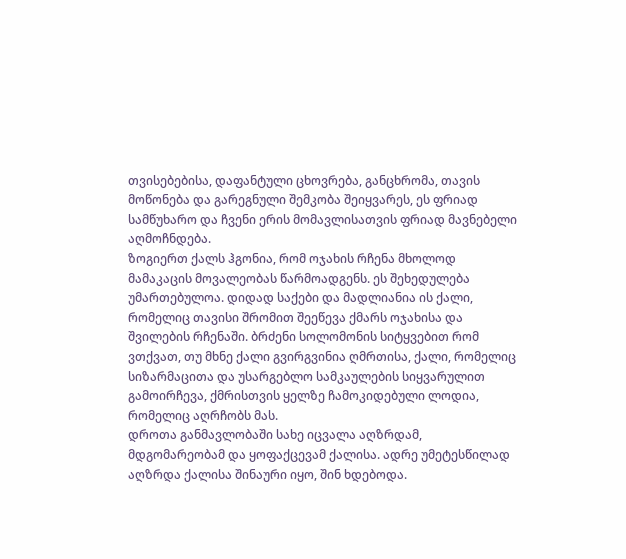თვისებებისა, დაფანტული ცხოვრება, განცხრომა, თავის მოწონება და გარეგნული შემკობა შეიყვარეს, ეს ფრიად სამწუხარო და ჩვენი ერის მომავლისათვის ფრიად მავნებელი აღმოჩნდება.
ზოგიერთ ქალს ჰგონია, რომ ოჯახის რჩენა მხოლოდ მამაკაცის მოვალეობას წარმოადგენს. ეს შეხედულება უმართებულოა. დიდად საქები და მადლიანია ის ქალი, რომელიც თავისი შრომით შეეწევა ქმარს ოჯახისა და შვილების რჩენაში. ბრძენი სოლომონის სიტყვებით რომ ვთქვათ, თუ მხნე ქალი გვირგვინია ღმრთისა, ქალი, რომელიც სიზარმაცითა და უსარგებლო სამკაულების სიყვარულით გამოირჩევა, ქმრისთვის ყელზე ჩამოკიდებული ლოდია, რომელიც აღრჩობს მას.
დროთა განმავლობაში სახე იცვალა აღზრდამ, მდგომარეობამ და ყოფაქცევამ ქალისა. ადრე უმეტესწილად აღზრდა ქალისა შინაური იყო, შინ ხდებოდა.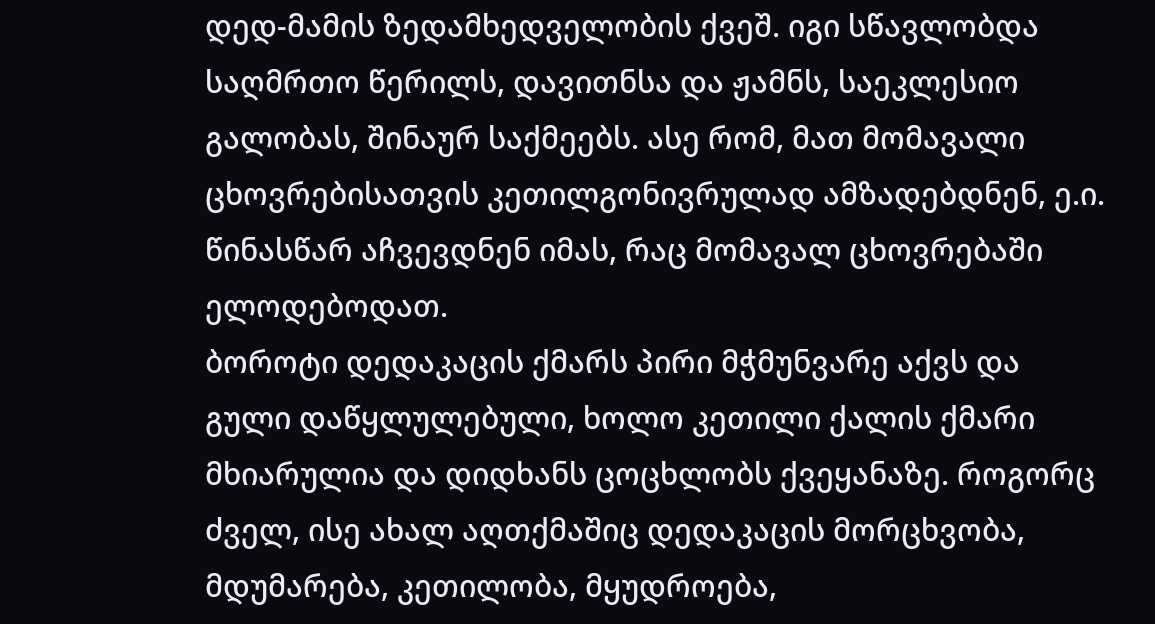დედ-მამის ზედამხედველობის ქვეშ. იგი სწავლობდა საღმრთო წერილს, დავითნსა და ჟამნს, საეკლესიო გალობას, შინაურ საქმეებს. ასე რომ, მათ მომავალი ცხოვრებისათვის კეთილგონივრულად ამზადებდნენ, ე.ი. წინასწარ აჩვევდნენ იმას, რაც მომავალ ცხოვრებაში ელოდებოდათ.
ბოროტი დედაკაცის ქმარს პირი მჭმუნვარე აქვს და გული დაწყლულებული, ხოლო კეთილი ქალის ქმარი მხიარულია და დიდხანს ცოცხლობს ქვეყანაზე. როგორც ძველ, ისე ახალ აღთქმაშიც დედაკაცის მორცხვობა, მდუმარება, კეთილობა, მყუდროება,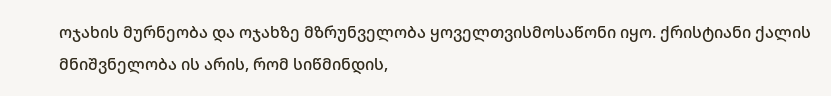ოჯახის მურნეობა და ოჯახზე მზრუნველობა ყოველთვისმოსაწონი იყო. ქრისტიანი ქალის მნიშვნელობა ის არის, რომ სიწმინდის,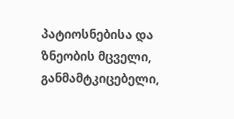პატიოსნებისა და ზნეობის მცველი, განმამტკიცებელი,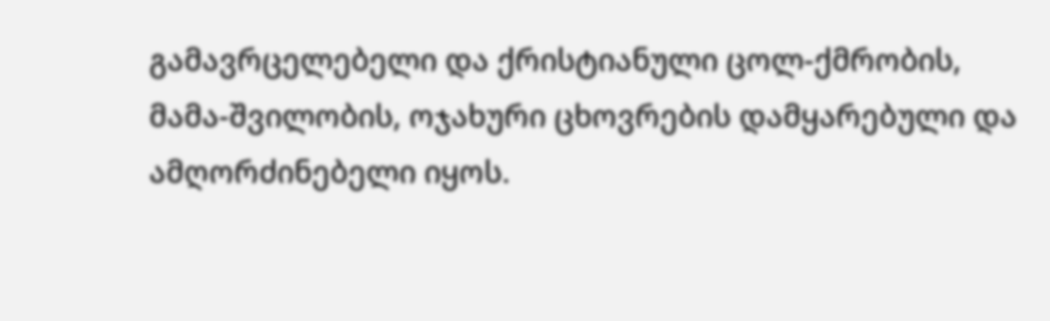გამავრცელებელი და ქრისტიანული ცოლ-ქმრობის, მამა-შვილობის, ოჯახური ცხოვრების დამყარებული და ამღორძინებელი იყოს.